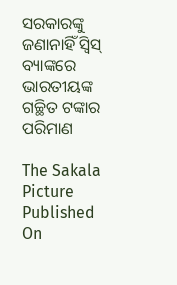ସରକାରଙ୍କୁ ଜଣାନାହିଁ ସ୍ୱିସ୍ ବ୍ୟାଙ୍କରେ ଭାରତୀୟଙ୍କ ଗଚ୍ଛିତ ଟଙ୍କାର ପରିମାଣ

The Sakala Picture
Published On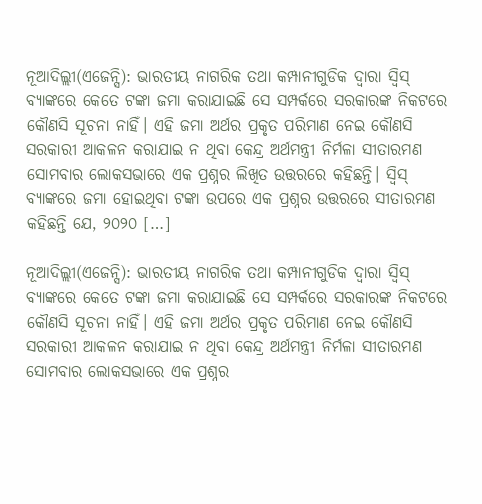ନୂଆଦିଲ୍ଲୀ(ଏଜେନ୍ସି): ଭାରତୀୟ ନାଗରିକ ତଥା କମ୍ପାନୀଗୁଡିକ ଦ୍ୱାରା ସ୍ୱିସ୍ ବ୍ୟାଙ୍କରେ କେତେ ଟଙ୍କା ଜମା କରାଯାଇଛି ସେ ସମ୍ପର୍କରେ ସରକାରଙ୍କ ନିକଟରେ କୌଣସି ସୂଚନା ନାହିଁ। ଏହି ଜମା ଅର୍ଥର ପ୍ରକୃତ ପରିମାଣ ନେଇ କୌଣସି ସରକାରୀ ଆକଳନ କରାଯାଇ ନ ଥିବା କେନ୍ଦ୍ର ଅର୍ଥମନ୍ତ୍ରୀ ନିର୍ମଳା ସୀତାରମଣ ସୋମବାର ଲୋକସଭାରେ ଏକ ପ୍ରଶ୍ନର ଲିଖିତ ଉତ୍ତରରେ କହିଛନ୍ତି। ସ୍ୱିସ୍ ବ୍ୟାଙ୍କରେ ଜମା ହୋଇଥିବା ଟଙ୍କା ଉପରେ ଏକ ପ୍ରଶ୍ନର ଉତ୍ତରରେ ସୀତାରମଣ କହିଛନ୍ତି ଯେ, ୨୦୨୦ […]

ନୂଆଦିଲ୍ଲୀ(ଏଜେନ୍ସି): ଭାରତୀୟ ନାଗରିକ ତଥା କମ୍ପାନୀଗୁଡିକ ଦ୍ୱାରା ସ୍ୱିସ୍ ବ୍ୟାଙ୍କରେ କେତେ ଟଙ୍କା ଜମା କରାଯାଇଛି ସେ ସମ୍ପର୍କରେ ସରକାରଙ୍କ ନିକଟରେ କୌଣସି ସୂଚନା ନାହିଁ। ଏହି ଜମା ଅର୍ଥର ପ୍ରକୃତ ପରିମାଣ ନେଇ କୌଣସି ସରକାରୀ ଆକଳନ କରାଯାଇ ନ ଥିବା କେନ୍ଦ୍ର ଅର୍ଥମନ୍ତ୍ରୀ ନିର୍ମଳା ସୀତାରମଣ ସୋମବାର ଲୋକସଭାରେ ଏକ ପ୍ରଶ୍ନର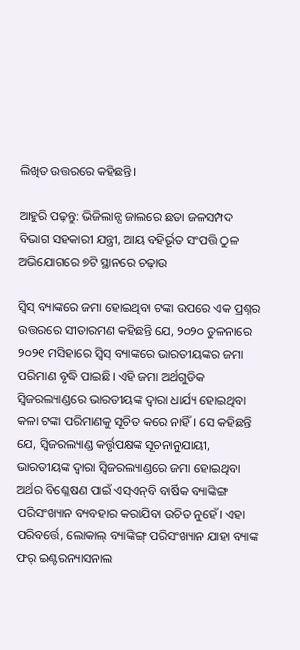ଲିଖିତ ଉତ୍ତରରେ କହିଛନ୍ତି।

ଆହୁରି ପଢ଼ନ୍ତୁ: ଭିଜିଲାନ୍ସ ଜାଲରେ ଛତା ଜଳସମ୍ପଦ ବିଭାଗ ସହକାରୀ ଯନ୍ତ୍ରୀ, ଆୟ ବହିର୍ଭୂତ ସଂପତ୍ତି ଠୁଳ ଅଭିଯୋଗରେ ୭ଟି ସ୍ଥାନରେ ଚଢ଼ାଉ

ସ୍ୱିସ୍ ବ୍ୟାଙ୍କରେ ଜମା ହୋଇଥିବା ଟଙ୍କା ଉପରେ ଏକ ପ୍ରଶ୍ନର ଉତ୍ତରରେ ସୀତାରମଣ କହିଛନ୍ତି ଯେ, ୨୦୨୦ ତୁଳନାରେ ୨୦୨୧ ମସିହାରେ ସ୍ୱିସ୍ ବ୍ୟାଙ୍କରେ ଭାରତୀୟଙ୍କର ଜମା ପରିମାଣ ବୃଦ୍ଧି ପାଇଛି। ଏହି ଜମା ଅର୍ଥଗୁଡିକ ସ୍ୱିଜରଲ୍ୟାଣ୍ଡରେ ଭାରତୀୟଙ୍କ ଦ୍ୱାରା ଧାର୍ଯ୍ୟ ହୋଇଥିବା କଳା ଟଙ୍କା ପରିମାଣକୁ ସୂଚିତ କରେ ନାହିଁ। ସେ କହିଛନ୍ତି ଯେ, ସ୍ୱିଜରଲ୍ୟାଣ୍ଡ କର୍ତ୍ତୃପକ୍ଷଙ୍କ ସୂଚନାନୁଯାୟୀ, ଭାରତୀୟଙ୍କ ଦ୍ୱାରା ସ୍ୱିଜରଲ୍ୟାଣ୍ଡରେ ଜମା ହୋଇଥିବା ଅର୍ଥର ବିଶ୍ଳେଷଣ ପାଇଁ ଏସ୍‌ଏନ୍‌ବି ବାର୍ଷିକ ବ୍ୟାଙ୍କିଙ୍ଗ ପରିସଂଖ୍ୟାନ ବ୍ୟବହାର କରାଯିବା ଉଚିତ ନୁହେଁ। ଏହା ପରିବର୍ତ୍ତେ, ଲୋକାଲ୍ ବ୍ୟାଙ୍କିଙ୍ଗ୍ ପରିସଂଖ୍ୟାନ ଯାହା ବ୍ୟାଙ୍କ ଫର୍ ଇଣ୍ଟରନ୍ୟାସନାଲ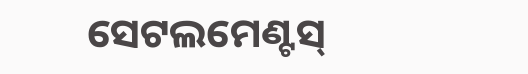ସେଟଲମେଣ୍ଟସ୍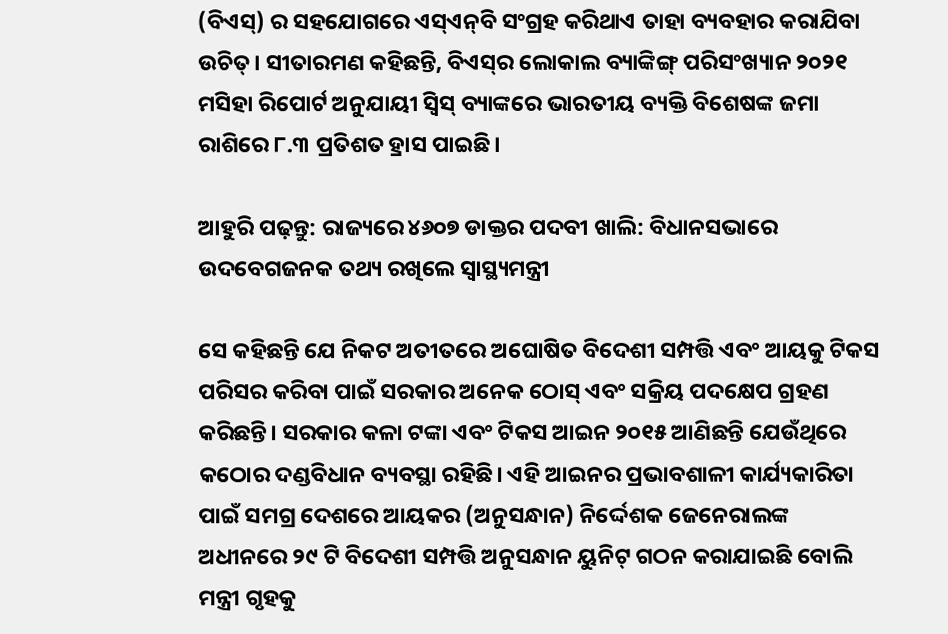(ବିଏସ୍) ର ସହଯୋଗରେ ଏସ୍‌ଏନ୍‌ବି ସଂଗ୍ରହ କରିଥାଏ ତାହା ବ୍ୟବହାର କରାଯିବା ଉଚିତ୍‌। ସୀତାରମଣ କହିଛନ୍ତି, ବିଏସ୍‌ର ଲୋକାଲ ବ୍ୟାଙ୍କିଙ୍ଗ୍ ପରିସଂଖ୍ୟାନ ୨୦୨୧ ମସିହା ରିପୋର୍ଟ ଅନୁଯାୟୀ ସ୍ୱିସ୍ ବ୍ୟାଙ୍କରେ ଭାରତୀୟ ବ୍ୟକ୍ତି ବିଶେଷଙ୍କ ଜମା ରାଶିରେ ୮.୩ ପ୍ରତିଶତ ହ୍ରାସ ପାଇଛି।

ଆହୁରି ପଢ଼ନ୍ତୁ: ରାଜ୍ୟରେ ୪୬୦୭ ଡାକ୍ତର ପଦବୀ ଖାଲି: ବିଧାନସଭାରେ ଉଦବେଗଜନକ ତଥ୍ୟ ରଖିଲେ ସ୍ୱାସ୍ଥ୍ୟମନ୍ତ୍ରୀ

ସେ କହିଛନ୍ତି ଯେ ନିକଟ ଅତୀତରେ ଅଘୋଷିତ ବିଦେଶୀ ସମ୍ପତ୍ତି ଏବଂ ଆୟକୁ ଟିକସ ପରିସର କରିବା ପାଇଁ ସରକାର ଅନେକ ଠୋସ୍ ଏବଂ ସକ୍ରିୟ ପଦକ୍ଷେପ ଗ୍ରହଣ କରିଛନ୍ତି। ସରକାର କଳା ଟଙ୍କା ଏବଂ ଟିକସ ଆଇନ ୨୦୧୫ ଆଣିଛନ୍ତି ଯେଉଁଥିରେ କଠୋର ଦଣ୍ଡବିଧାନ ବ୍ୟବସ୍ଥା ରହିଛି। ଏହି ଆଇନର ପ୍ରଭାବଶାଳୀ କାର୍ଯ୍ୟକାରିତା ପାଇଁ ସମଗ୍ର ଦେଶରେ ଆୟକର (ଅନୁସନ୍ଧାନ) ନିର୍ଦ୍ଦେଶକ ଜେନେରାଲଙ୍କ ଅଧୀନରେ ୨୯ ଟି ବିଦେଶୀ ସମ୍ପତ୍ତି ଅନୁସନ୍ଧାନ ୟୁନିଟ୍ ଗଠନ କରାଯାଇଛି ବୋଲି ମନ୍ତ୍ରୀ ଗୃହକୁ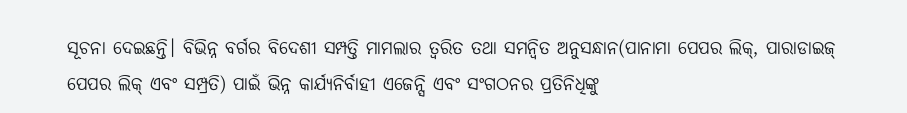ସୂଚନା ଦେଇଛନ୍ତି। ବିଭିନ୍ନ ବର୍ଗର ବିଦେଶୀ ସମ୍ପତ୍ତି ମାମଲାର ତ୍ୱରିତ ତଥା ସମନ୍ୱିତ ଅନୁସନ୍ଧାନ(ପାନାମା ପେପର ଲିକ୍, ପାରାଡାଇଜ୍ ପେପର ଲିକ୍ ଏବଂ ସମ୍ପ୍ରତି) ପାଇଁ ଭିନ୍ନ କାର୍ଯ୍ୟନିର୍ବାହୀ ଏଜେନ୍ସି ଏବଂ ସଂଗଠନର ପ୍ରତିନିଧିଙ୍କୁ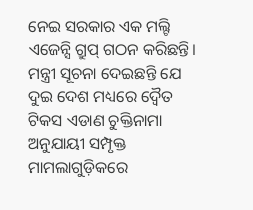ନେଇ ସରକାର ଏକ ମଲ୍ଟି ଏଜେନ୍ସି ଗ୍ରୁପ୍ ଗଠନ କରିଛନ୍ତି। ମନ୍ତ୍ରୀ ସୂଚନା ଦେଇଛନ୍ତି ଯେ ଦୁଇ ଦେଶ ମଧ୍ୟରେ ଦ୍ବୈତ ଟିକସ ଏଡାଣ ଚୁକ୍ତିନାମା ଅନୁଯାୟୀ ସମ୍ପୃକ୍ତ ମାମଲାଗୁଡ଼ିକରେ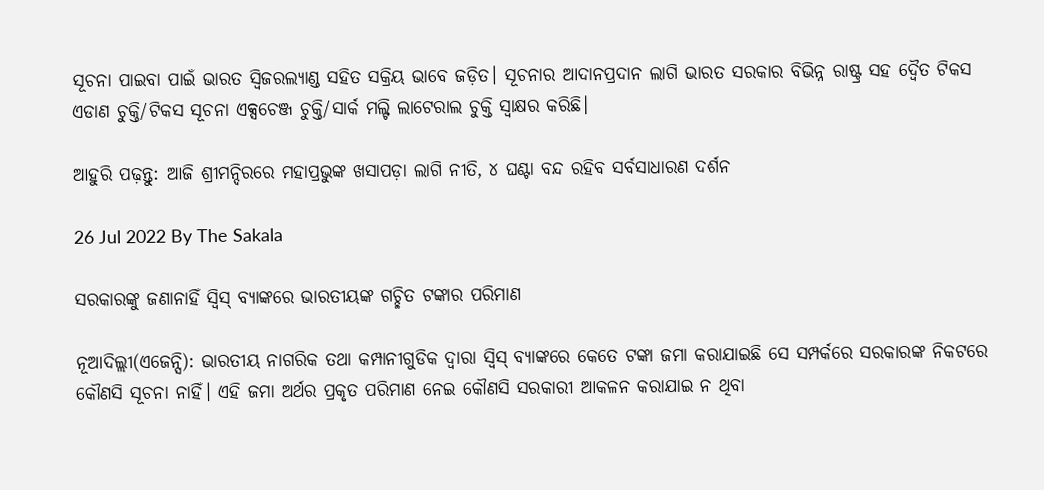ସୂଚନା ପାଇବା ପାଇଁ ଭାରତ ସ୍ୱିଜରଲ୍ୟାଣ୍ଡ ସହିତ ସକ୍ରିୟ ଭାବେ ଜଡ଼ିତ। ସୂଚନାର ଆଦାନପ୍ରଦାନ ଲାଗି ଭାରତ ସରକାର ବିଭିନ୍ନ ରାଷ୍ଟ୍ର ସହ ଦ୍ବୈତ ଟିକସ ଏଡାଣ ଚୁକ୍ତି/ଟିକସ ସୂଚନା ଏକ୍ସଚେଞ୍ଜ ଚୁକ୍ତି/ସାର୍କ ମଲ୍ଟି ଲାଟେରାଲ ଚୁକ୍ତି ସ୍ଵାକ୍ଷର କରିଛି।

ଆହୁରି ପଢ଼ନ୍ତୁ: ଆଜି ଶ୍ରୀମନ୍ଦିରରେ ମହାପ୍ରଭୁଙ୍କ ଖସାପଡ଼ା ଲାଗି ନୀତି, ୪ ଘଣ୍ଟା ବନ୍ଦ ରହିବ ସର୍ବସାଧାରଣ ଦର୍ଶନ

26 Jul 2022 By The Sakala

ସରକାରଙ୍କୁ ଜଣାନାହିଁ ସ୍ୱିସ୍ ବ୍ୟାଙ୍କରେ ଭାରତୀୟଙ୍କ ଗଚ୍ଛିତ ଟଙ୍କାର ପରିମାଣ

ନୂଆଦିଲ୍ଲୀ(ଏଜେନ୍ସି): ଭାରତୀୟ ନାଗରିକ ତଥା କମ୍ପାନୀଗୁଡିକ ଦ୍ୱାରା ସ୍ୱିସ୍ ବ୍ୟାଙ୍କରେ କେତେ ଟଙ୍କା ଜମା କରାଯାଇଛି ସେ ସମ୍ପର୍କରେ ସରକାରଙ୍କ ନିକଟରେ କୌଣସି ସୂଚନା ନାହିଁ। ଏହି ଜମା ଅର୍ଥର ପ୍ରକୃତ ପରିମାଣ ନେଇ କୌଣସି ସରକାରୀ ଆକଳନ କରାଯାଇ ନ ଥିବା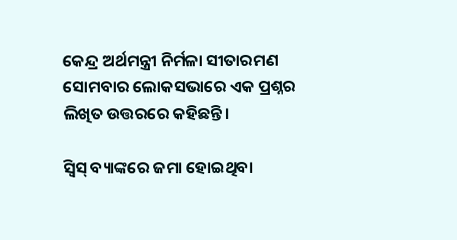କେନ୍ଦ୍ର ଅର୍ଥମନ୍ତ୍ରୀ ନିର୍ମଳା ସୀତାରମଣ ସୋମବାର ଲୋକସଭାରେ ଏକ ପ୍ରଶ୍ନର ଲିଖିତ ଉତ୍ତରରେ କହିଛନ୍ତି।

ସ୍ୱିସ୍ ବ୍ୟାଙ୍କରେ ଜମା ହୋଇଥିବା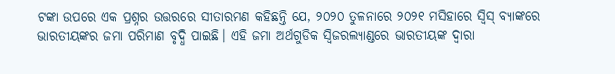ଟଙ୍କା ଉପରେ ଏକ ପ୍ରଶ୍ନର ଉତ୍ତରରେ ସୀତାରମଣ କହିଛନ୍ତି ଯେ, ୨୦୨୦ ତୁଳନାରେ ୨୦୨୧ ମସିହାରେ ସ୍ୱିସ୍ ବ୍ୟାଙ୍କରେ ଭାରତୀୟଙ୍କର ଜମା ପରିମାଣ ବୃଦ୍ଧି ପାଇଛି। ଏହି ଜମା ଅର୍ଥଗୁଡିକ ସ୍ୱିଜରଲ୍ୟାଣ୍ଡରେ ଭାରତୀୟଙ୍କ ଦ୍ୱାରା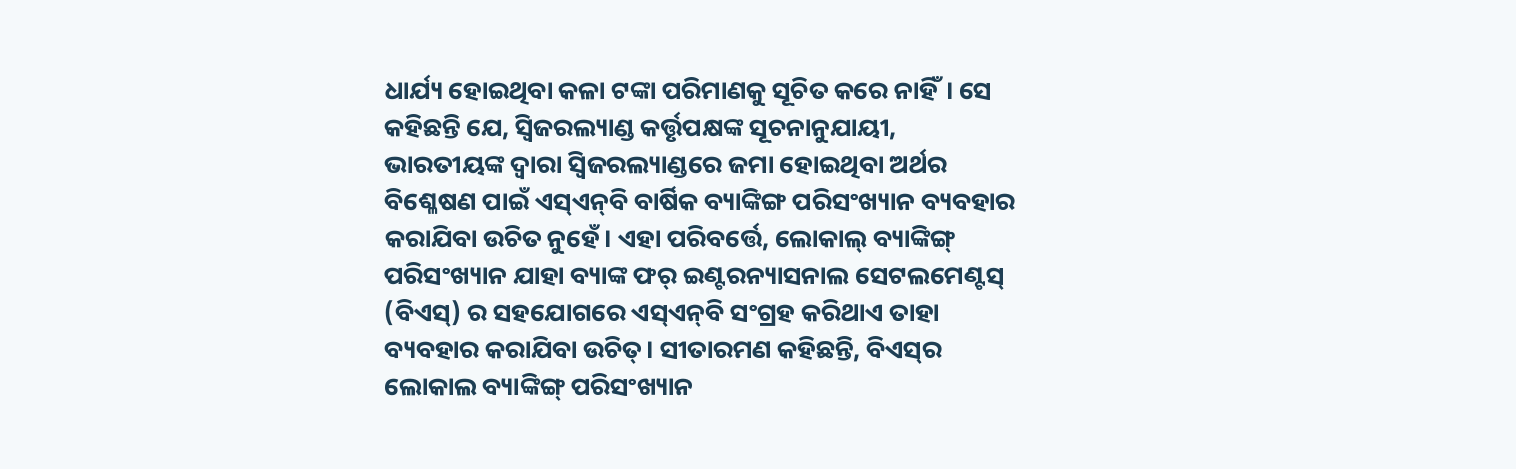ଧାର୍ଯ୍ୟ ହୋଇଥିବା କଳା ଟଙ୍କା ପରିମାଣକୁ ସୂଚିତ କରେ ନାହିଁ। ସେ କହିଛନ୍ତି ଯେ, ସ୍ୱିଜରଲ୍ୟାଣ୍ଡ କର୍ତ୍ତୃପକ୍ଷଙ୍କ ସୂଚନାନୁଯାୟୀ, ଭାରତୀୟଙ୍କ ଦ୍ୱାରା ସ୍ୱିଜରଲ୍ୟାଣ୍ଡରେ ଜମା ହୋଇଥିବା ଅର୍ଥର ବିଶ୍ଳେଷଣ ପାଇଁ ଏସ୍‌ଏନ୍‌ବି ବାର୍ଷିକ ବ୍ୟାଙ୍କିଙ୍ଗ ପରିସଂଖ୍ୟାନ ବ୍ୟବହାର କରାଯିବା ଉଚିତ ନୁହେଁ। ଏହା ପରିବର୍ତ୍ତେ, ଲୋକାଲ୍ ବ୍ୟାଙ୍କିଙ୍ଗ୍ ପରିସଂଖ୍ୟାନ ଯାହା ବ୍ୟାଙ୍କ ଫର୍ ଇଣ୍ଟରନ୍ୟାସନାଲ ସେଟଲମେଣ୍ଟସ୍ (ବିଏସ୍) ର ସହଯୋଗରେ ଏସ୍‌ଏନ୍‌ବି ସଂଗ୍ରହ କରିଥାଏ ତାହା ବ୍ୟବହାର କରାଯିବା ଉଚିତ୍‌। ସୀତାରମଣ କହିଛନ୍ତି, ବିଏସ୍‌ର ଲୋକାଲ ବ୍ୟାଙ୍କିଙ୍ଗ୍ ପରିସଂଖ୍ୟାନ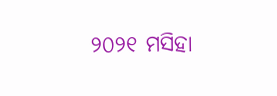୨୦୨୧ ମସିହା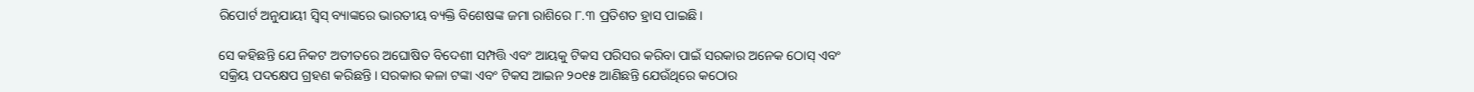ରିପୋର୍ଟ ଅନୁଯାୟୀ ସ୍ୱିସ୍ ବ୍ୟାଙ୍କରେ ଭାରତୀୟ ବ୍ୟକ୍ତି ବିଶେଷଙ୍କ ଜମା ରାଶିରେ ୮.୩ ପ୍ରତିଶତ ହ୍ରାସ ପାଇଛି।

ସେ କହିଛନ୍ତି ଯେ ନିକଟ ଅତୀତରେ ଅଘୋଷିତ ବିଦେଶୀ ସମ୍ପତ୍ତି ଏବଂ ଆୟକୁ ଟିକସ ପରିସର କରିବା ପାଇଁ ସରକାର ଅନେକ ଠୋସ୍ ଏବଂ ସକ୍ରିୟ ପଦକ୍ଷେପ ଗ୍ରହଣ କରିଛନ୍ତି। ସରକାର କଳା ଟଙ୍କା ଏବଂ ଟିକସ ଆଇନ ୨୦୧୫ ଆଣିଛନ୍ତି ଯେଉଁଥିରେ କଠୋର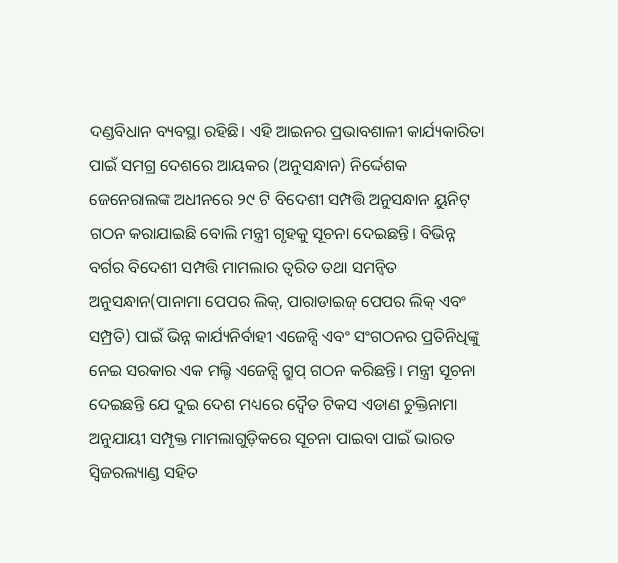ଦଣ୍ଡବିଧାନ ବ୍ୟବସ୍ଥା ରହିଛି। ଏହି ଆଇନର ପ୍ରଭାବଶାଳୀ କାର୍ଯ୍ୟକାରିତା ପାଇଁ ସମଗ୍ର ଦେଶରେ ଆୟକର (ଅନୁସନ୍ଧାନ) ନିର୍ଦ୍ଦେଶକ ଜେନେରାଲଙ୍କ ଅଧୀନରେ ୨୯ ଟି ବିଦେଶୀ ସମ୍ପତ୍ତି ଅନୁସନ୍ଧାନ ୟୁନିଟ୍ ଗଠନ କରାଯାଇଛି ବୋଲି ମନ୍ତ୍ରୀ ଗୃହକୁ ସୂଚନା ଦେଇଛନ୍ତି। ବିଭିନ୍ନ ବର୍ଗର ବିଦେଶୀ ସମ୍ପତ୍ତି ମାମଲାର ତ୍ୱରିତ ତଥା ସମନ୍ୱିତ ଅନୁସନ୍ଧାନ(ପାନାମା ପେପର ଲିକ୍, ପାରାଡାଇଜ୍ ପେପର ଲିକ୍ ଏବଂ ସମ୍ପ୍ରତି) ପାଇଁ ଭିନ୍ନ କାର୍ଯ୍ୟନିର୍ବାହୀ ଏଜେନ୍ସି ଏବଂ ସଂଗଠନର ପ୍ରତିନିଧିଙ୍କୁ ନେଇ ସରକାର ଏକ ମଲ୍ଟି ଏଜେନ୍ସି ଗ୍ରୁପ୍ ଗଠନ କରିଛନ୍ତି। ମନ୍ତ୍ରୀ ସୂଚନା ଦେଇଛନ୍ତି ଯେ ଦୁଇ ଦେଶ ମଧ୍ୟରେ ଦ୍ବୈତ ଟିକସ ଏଡାଣ ଚୁକ୍ତିନାମା ଅନୁଯାୟୀ ସମ୍ପୃକ୍ତ ମାମଲାଗୁଡ଼ିକରେ ସୂଚନା ପାଇବା ପାଇଁ ଭାରତ ସ୍ୱିଜରଲ୍ୟାଣ୍ଡ ସହିତ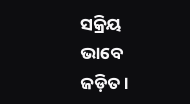ସକ୍ରିୟ ଭାବେ ଜଡ଼ିତ।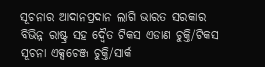ସୂଚନାର ଆଦାନପ୍ରଦାନ ଲାଗି ଭାରତ ସରକାର ବିଭିନ୍ନ ରାଷ୍ଟ୍ର ସହ ଦ୍ବୈତ ଟିକସ ଏଡାଣ ଚୁକ୍ତି/ଟିକସ ସୂଚନା ଏକ୍ସଚେଞ୍ଜ ଚୁକ୍ତି/ସାର୍କ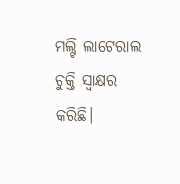ମଲ୍ଟି ଲାଟେରାଲ ଚୁକ୍ତି ସ୍ଵାକ୍ଷର କରିଛି।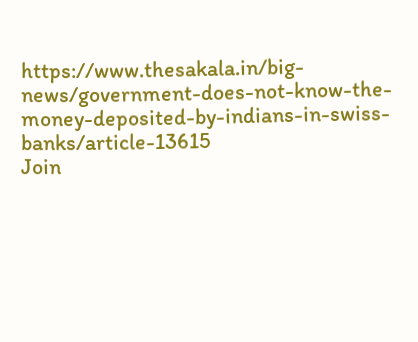https://www.thesakala.in/big-news/government-does-not-know-the-money-deposited-by-indians-in-swiss-banks/article-13615
Join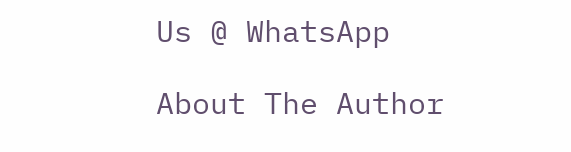Us @ WhatsApp

About The Author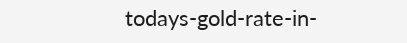todays-gold-rate-in-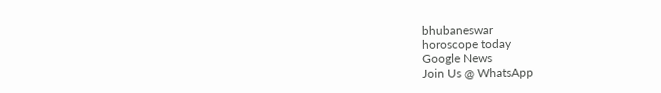bhubaneswar
horoscope today
Google News
Join Us @ WhatsApp